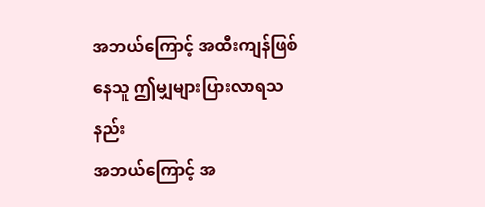အဘယ်ကြောင့် အထီးကျန်ဖြစ်နေသူ ဤမျှများပြားလာရသနည်း
အဘယ်ကြောင့် အ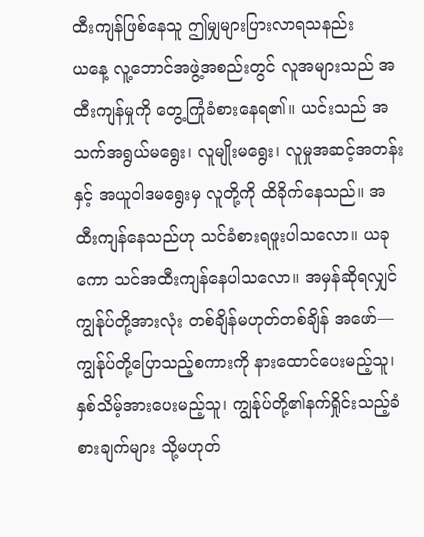ထီးကျန်ဖြစ်နေသူ ဤမျှများပြားလာရသနည်း
ယနေ့ လူ့ဘောင်အဖွဲ့အစည်းတွင် လူအများသည် အထီးကျန်မှုကို တွေ့ကြုံခံစားနေရ၏။ ယင်းသည် အသက်အရွယ်မရွေး၊ လူမျိုးမရွေး၊ လူမှုအဆင့်အတန်းနှင့် အယူဝါဒမရွေးမှ လူတို့ကို ထိခိုက်နေသည်။ အထီးကျန်နေသည်ဟု သင်ခံစားရဖူးပါသလော။ ယခုကော သင်အထီးကျန်နေပါသလော။ အမှန်ဆိုရလျှင် ကျွန်ုပ်တို့အားလုံး တစ်ချိန်မဟုတ်တစ်ချိန် အဖော်—ကျွန်ုပ်တို့ပြောသည့်စကားကို နားထောင်ပေးမည့်သူ၊ နှစ်သိမ့်အားပေးမည့်သူ၊ ကျွန်ုပ်တို့၏နက်ရှိုင်းသည့်ခံစားချက်များ သို့မဟုတ်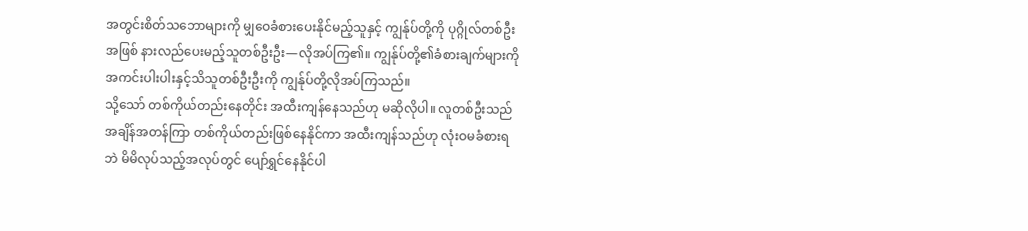အတွင်းစိတ်သဘောများကို မျှဝေခံစားပေးနိုင်မည့်သူနှင့် ကျွန်ုပ်တို့ကို ပုဂ္ဂိုလ်တစ်ဦးအဖြစ် နားလည်ပေးမည့်သူတစ်ဦးဦး—လိုအပ်ကြ၏။ ကျွန်ုပ်တို့၏ခံစားချက်များကို အကင်းပါးပါးနှင့်သိသူတစ်ဦးဦးကို ကျွန်ုပ်တို့လိုအပ်ကြသည်။
သို့သော် တစ်ကိုယ်တည်းနေတိုင်း အထီးကျန်နေသည်ဟု မဆိုလိုပါ။ လူတစ်ဦးသည် အချိန်အတန်ကြာ တစ်ကိုယ်တည်းဖြစ်နေနိုင်ကာ အထီးကျန်သည်ဟု လုံးဝမခံစားရဘဲ မိမိလုပ်သည့်အလုပ်တွင် ပျော်ရွှင်နေနိုင်ပါ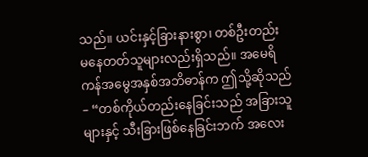သည်။ ယင်းနှင့်ခြားနားစွာ၊ တစ်ဦးတည်း မနေတတ်သူများလည်းရှိသည်။ အမေရိကန်အမွေအနှစ်အဘိဓာန်က ဤသို့ဆိုသည်– “တစ်ကိုယ်တည်းနေခြင်းသည် အခြားသူများနှင့် သီးခြားဖြစ်နေခြင်းဘက် အလေး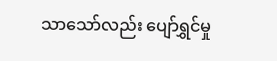သာသော်လည်း ပျော်ရွှင်မှု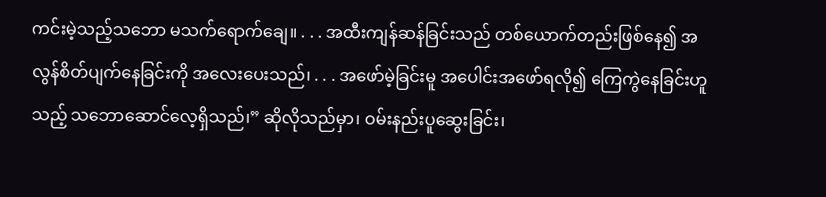ကင်းမဲ့သည့်သဘော မသက်ရောက်ချေ။ . . . အထီးကျန်ဆန်ခြင်းသည် တစ်ယောက်တည်းဖြစ်နေ၍ အလွန်စိတ်ပျက်နေခြင်းကို အလေးပေးသည်၊ . . . အဖော်မဲ့ခြင်းမူ အပေါင်းအဖော်ရလို၍ ကြေကွဲနေခြင်းဟူသည့် သဘောဆောင်လေ့ရှိသည်၊” ဆိုလိုသည်မှာ၊ ဝမ်းနည်းပူဆွေးခြင်း၊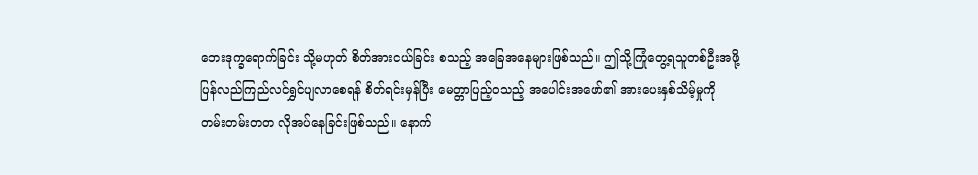ဘေးဒုက္ခရောက်ခြင်း သို့မဟုတ် စိတ်အားငယ်ခြင်း စသည့် အခြေအနေများဖြစ်သည်။ ဤသို့ကြုံတွေ့ရသူတစ်ဦးအဖို့ ပြန်လည်ကြည်လင်ရွှင်ပျလာစေရန် စိတ်ရင်းမှန်ပြီး မေတ္တာပြည့်ဝသည့် အပေါင်းအဖော်၏ အားပေးနှစ်သိမ့်မှုကို တမ်းတမ်းတတ လိုအပ်နေခြင်းဖြစ်သည်။ နောက်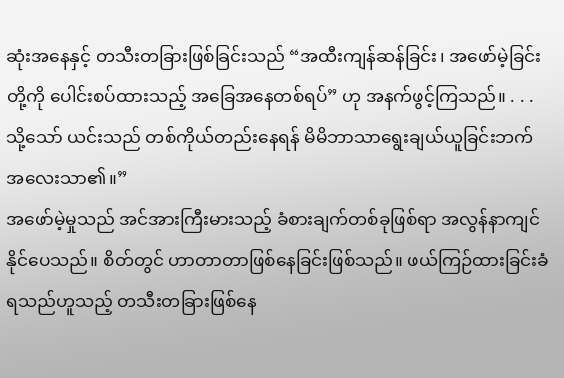ဆုံးအနေနှင့် တသီးတခြားဖြစ်ခြင်းသည် “အထီးကျန်ဆန်ခြင်း၊ အဖော်မဲ့ခြင်းတို့ကို ပေါင်းစပ်ထားသည့် အခြေအနေတစ်ရပ်” ဟု အနက်ဖွင့်ကြသည်။ . . . သို့သော် ယင်းသည် တစ်ကိုယ်တည်းနေရန် မိမိဘာသာရွေးချယ်ယူခြင်းဘက် အလေးသာ၏။”
အဖော်မဲ့မှုသည် အင်အားကြီးမားသည့် ခံစားချက်တစ်ခုဖြစ်ရာ အလွန်နာကျင်နိုင်ပေသည်။ စိတ်တွင် ဟာတာတာဖြစ်နေခြင်းဖြစ်သည်။ ဖယ်ကြဉ်ထားခြင်းခံရသည်ဟူသည့် တသီးတခြားဖြစ်နေ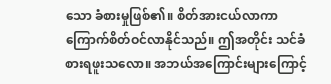သော ခံစားမှုဖြစ်၏။ စိတ်အားငယ်လာကာ ကြောက်စိတ်ဝင်လာနိုင်သည်။ ဤအတိုင်း သင်ခံစားရဖူးသလော။ အဘယ်အကြောင်းများကြောင့်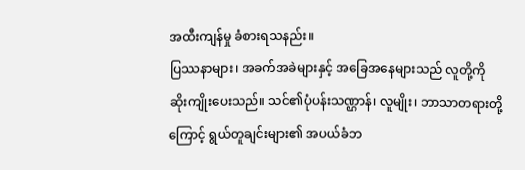အထီးကျန်မှု ခံစားရသနည်း။
ပြဿနာများ၊ အခက်အခဲများနှင့် အခြေအနေများသည် လူတို့ကို ဆိုးကျိုးပေးသည်။ သင်၏ပုံပန်းသဏ္ဌာန်၊ လူမျိုး၊ ဘာသာတရားတို့ကြောင့် ရွယ်တူချင်းများ၏ အပယ်ခံဘ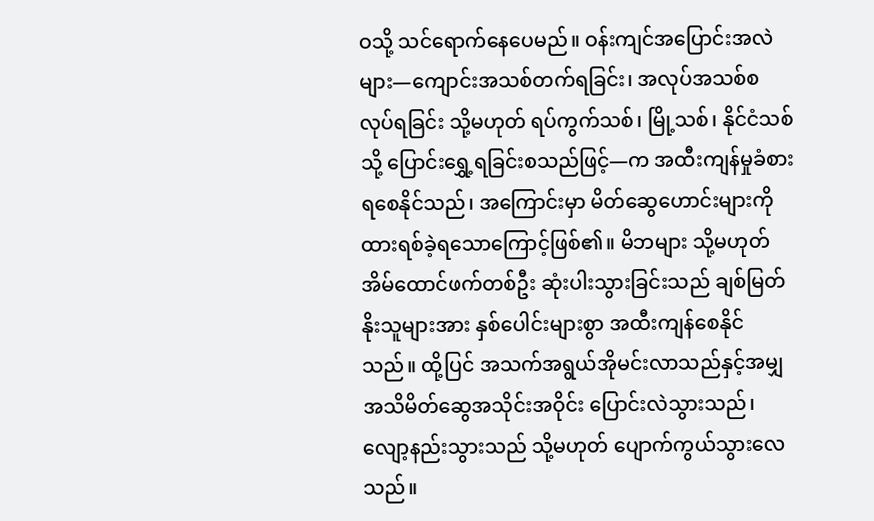ဝသို့ သင်ရောက်နေပေမည်။ ဝန်းကျင်အပြောင်းအလဲများ—ကျောင်းအသစ်တက်ရခြင်း၊ အလုပ်အသစ်စလုပ်ရခြင်း သို့မဟုတ် ရပ်ကွက်သစ်၊ မြို့သစ်၊ နိုင်ငံသစ်သို့ ပြောင်းရွှေ့ရခြင်းစသည်ဖြင့်—က အထီးကျန်မှုခံစားရစေနိုင်သည်၊ အကြောင်းမှာ မိတ်ဆွေဟောင်းများကို ထားရစ်ခဲ့ရသောကြောင့်ဖြစ်၏။ မိဘများ သို့မဟုတ် အိမ်ထောင်ဖက်တစ်ဦး ဆုံးပါးသွားခြင်းသည် ချစ်မြတ်နိုးသူများအား နှစ်ပေါင်းများစွာ အထီးကျန်စေနိုင်သည်။ ထို့ပြင် အသက်အရွယ်အိုမင်းလာသည်နှင့်အမျှ အသိမိတ်ဆွေအသိုင်းအဝိုင်း ပြောင်းလဲသွားသည်၊ လျော့နည်းသွားသည် သို့မဟုတ် ပျောက်ကွယ်သွားလေသည်။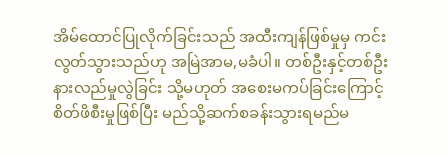အိမ်ထောင်ပြုလိုက်ခြင်းသည် အထီးကျန်ဖြစ်မှုမှ ကင်းလွတ်သွားသည်ဟု အမြဲအာမ,မခံပါ။ တစ်ဦးနှင့်တစ်ဦး နားလည်မှုလွဲခြင်း သို့မဟုတ် အစေးမကပ်ခြင်းကြောင့် စိတ်ဖိစီးမှုဖြစ်ပြီး မည်သို့ဆက်စခန်းသွားရမည်မ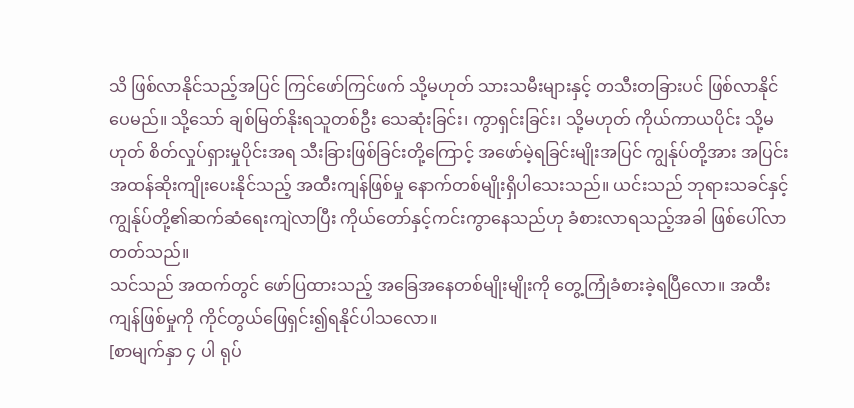သိ ဖြစ်လာနိုင်သည့်အပြင် ကြင်ဖော်ကြင်ဖက် သို့မဟုတ် သားသမီးများနှင့် တသီးတခြားပင် ဖြစ်လာနိုင်ပေမည်။ သို့သော် ချစ်မြတ်နိုးရသူတစ်ဦး သေဆုံးခြင်း၊ ကွာရှင်းခြင်း၊ သို့မဟုတ် ကိုယ်ကာယပိုင်း သို့မဟုတ် စိတ်လှုပ်ရှားမှုပိုင်းအရ သီးခြားဖြစ်ခြင်းတို့ကြောင့် အဖော်မဲ့ရခြင်းမျိုးအပြင် ကျွန်ုပ်တို့အား အပြင်းအထန်ဆိုးကျိုးပေးနိုင်သည့် အထီးကျန်ဖြစ်မှု နောက်တစ်မျိုးရှိပါသေးသည်။ ယင်းသည် ဘုရားသခင်နှင့် ကျွန်ုပ်တို့၏ဆက်ဆံရေးကျဲလာပြီး ကိုယ်တော်နှင့်ကင်းကွာနေသည်ဟု ခံစားလာရသည့်အခါ ဖြစ်ပေါ်လာတတ်သည်။
သင်သည် အထက်တွင် ဖော်ပြထားသည့် အခြေအနေတစ်မျိုးမျိုးကို တွေ့ကြုံခံစားခဲ့ရပြီလော။ အထီးကျန်ဖြစ်မှုကို ကိုင်တွယ်ဖြေရှင်း၍ရနိုင်ပါသလော။
[စာမျက်နှာ ၄ ပါ ရုပ်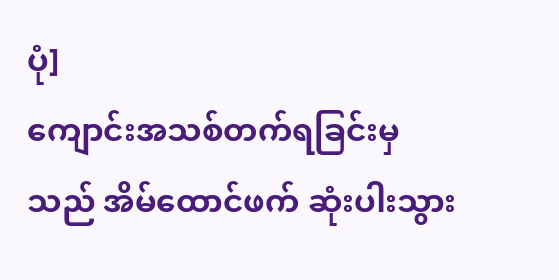ပုံ]
ကျောင်းအသစ်တက်ရခြင်းမှသည် အိမ်ထောင်ဖက် ဆုံးပါးသွား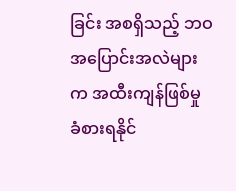ခြင်း အစရှိသည့် ဘဝအပြောင်းအလဲများက အထီးကျန်ဖြစ်မှု ခံစားရနိုင်